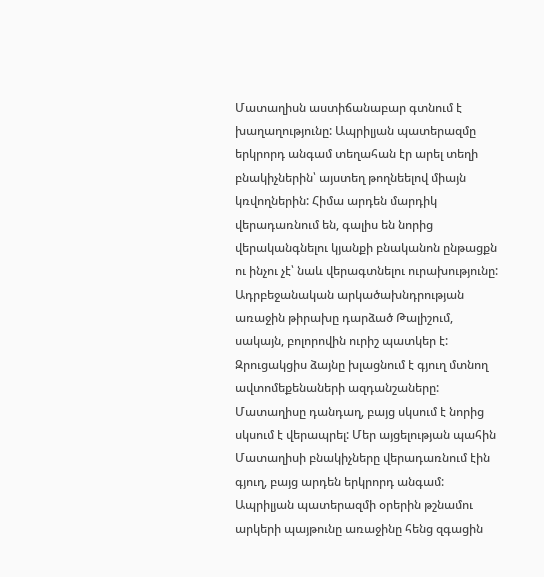Մատաղիսն աստիճանաբար գտնում է խաղաղությունը: Ապրիլյան պատերազմը երկրորդ անգամ տեղահան էր արել տեղի բնակիչներին՝ այստեղ թողնեելով միայն կռվողներին: Հիմա արդեն մարդիկ վերադառնում են, գալիս են նորից վերականգնելու կյանքի բնականոն ընթացքն ու ինչու չէ՝ նաև վերագտնելու ուրախությունը: Ադրբեջանական արկածախնդրության առաջին թիրախը դարձած Թալիշում, սակայն, բոլորովին ուրիշ պատկեր է:
Զրուցակցիս ձայնը խլացնում է գյուղ մտնող ավտոմեքենաների ազդանշաները: Մատաղիսը դանդաղ, բայց սկսում է նորից սկսում է վերապրել: Մեր այցելության պահին Մատաղիսի բնակիչները վերադառնում էին գյուղ, բայց արդեն երկրորդ անգամ: Ապրիլյան պատերազմի օրերին թշնամու արկերի պայթունը առաջինը հենց զգացին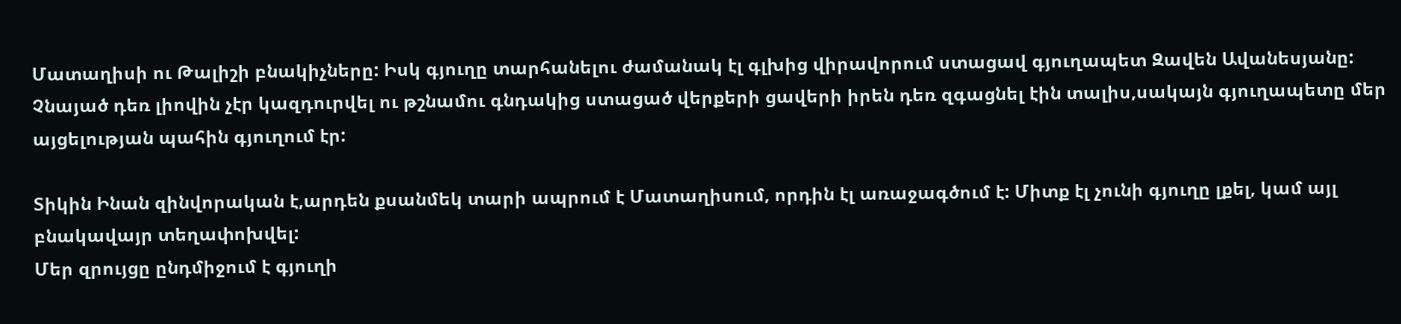Մատաղիսի ու Թալիշի բնակիչները: Իսկ գյուղը տարհանելու ժամանակ էլ գլխից վիրավորում ստացավ գյուղապետ Զավեն Ավանեսյանը: Չնայած դեռ լիովին չէր կազդուրվել ու թշնամու գնդակից ստացած վերքերի ցավերի իրեն դեռ զգացնել էին տալիս,սակայն գյուղապետը մեր այցելության պահին գյուղում էր:

Տիկին Ինան զինվորական է,արդեն քսանմեկ տարի ապրում է Մատաղիսում, որդին էլ առաջագծում է: Միտք էլ չունի գյուղը լքել, կամ այլ բնակավայր տեղափոխվել:
Մեր զրույցը ընդմիջում է գյուղի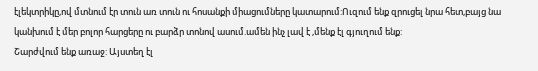էլեկտրիկը,ով մտնում էր տուն առ տուն ու հոսանքի միացումները կատարում:Ուզում ենք զրուցել նրա հետ,բայց նա կանխում է մեր բոլոր հարցերը ու բարձր տոնով ասում.ամեն ինչ լավ է ,մենք էլ գյուղում ենք:
Շարժվում ենք առաջ: Այստեղ էլ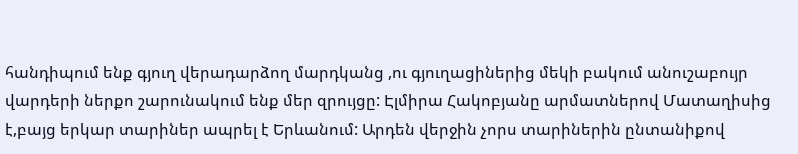հանդիպում ենք գյուղ վերադարձող մարդկանց ,ու գյուղացիներից մեկի բակում անուշաբույր վարդերի ներքո շարունակում ենք մեր զրույցը: Էլմիրա Հակոբյանը արմատներով Մատաղիսից է,բայց երկար տարիներ ապրել է Երևանում: Արդեն վերջին չորս տարիներին ընտանիքով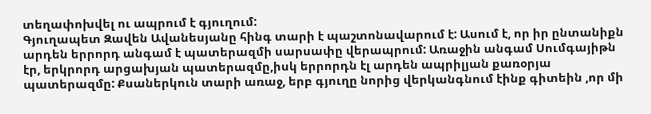տեղափոխվել ու ապրում է գյուղում:
Գյուղապետ Զավեն Ավանեսյանը հինգ տարի է պաշտոնավարում է: Ասում է, որ իր ընտանիքն արդեն երրորդ անգամ է պատերազմի սարսափը վերապրում: Առաջին անգամ Սումգայիթն էր, երկրորդ արցախյան պատերազմը,իսկ երրորդն էլ արդեն ապրիլյան քառօրյա պատերազմը: Քսաներկուն տարի առաջ, երբ գյուղը նորից վերկանգնում էինք գիտեին ,որ մի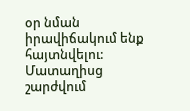օր նման իրավիճակում ենք հայտնվելու:
Մատաղիսց շարժվում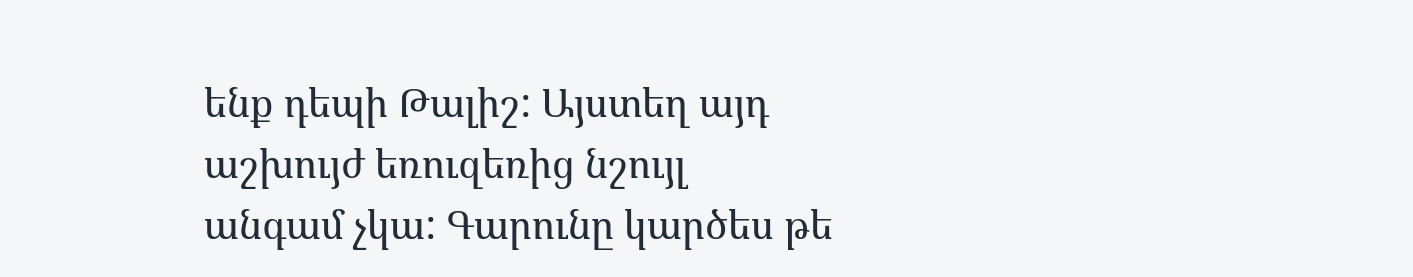ենք դեպի Թալիշ: Այստեղ այդ աշխույժ եռուզեռից նշույլ անգամ չկա: Գարունը կարծես թե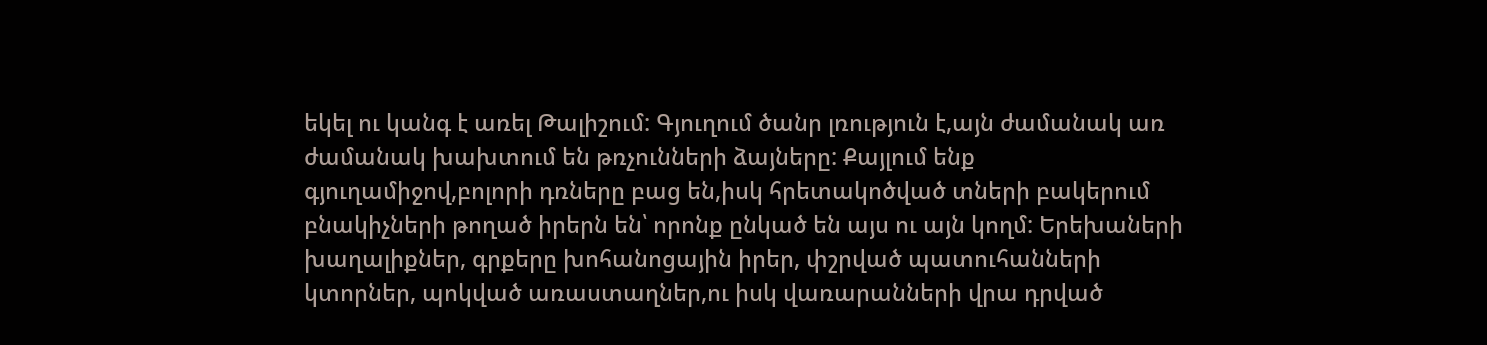եկել ու կանգ է առել Թալիշում: Գյուղում ծանր լռություն է,այն ժամանակ առ ժամանակ խախտում են թռչունների ձայները: Քայլում ենք գյուղամիջով,բոլորի դռները բաց են,իսկ հրետակոծված տների բակերում բնակիչների թողած իրերն են՝ որոնք ընկած են այս ու այն կողմ: Երեխաների խաղալիքներ, գրքերը խոհանոցային իրեր, փշրված պատուհանների կտորներ, պոկված առաստաղներ,ու իսկ վառարանների վրա դրված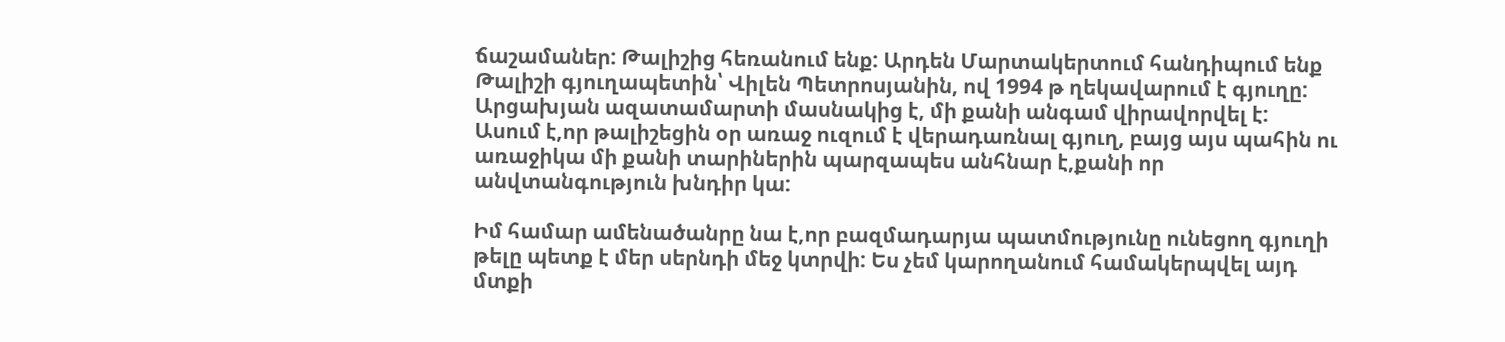ճաշամաներ: Թալիշից հեռանում ենք: Արդեն Մարտակերտում հանդիպում ենք Թալիշի գյուղապետին՝ Վիլեն Պետրոսյանին, ով 1994 թ ղեկավարում է գյուղը: Արցախյան ազատամարտի մասնակից է, մի քանի անգամ վիրավորվել է: Ասում է,որ թալիշեցին օր առաջ ուզում է վերադառնալ գյուղ, բայց այս պահին ու առաջիկա մի քանի տարիներին պարզապես անհնար է,քանի որ անվտանգություն խնդիր կա:

Իմ համար ամենածանրը նա է,որ բազմադարյա պատմությունը ունեցող գյուղի թելը պետք է մեր սերնդի մեջ կտրվի: Ես չեմ կարողանում համակերպվել այդ մտքի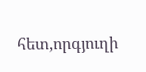հետ,որգյուղի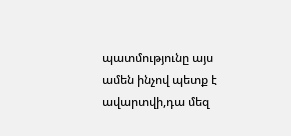պատմությունը այս ամեն ինչով պետք է ավարտվի,դա մեզ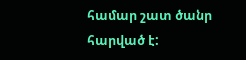համար շատ ծանր հարված է: